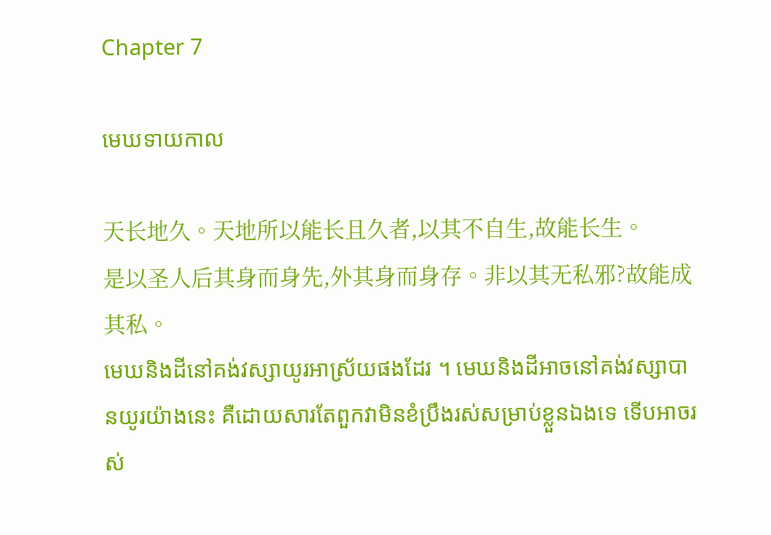Chapter 7

មេឃទាយកាល

天长地久。天地所以能长且久者,以其不自生,故能长生。
是以圣人后其身而身先,外其身而身存。非以其无私邪?故能成其私。
មេឃនិងដីនៅគង់វស្សាយូរអាស្រ័យផងដែរ ។ មេឃនិងដីអាចនៅគង់វស្សាបានយូរយ៉ាងនេះ គឺដោយសារតែពួកវាមិនខំប្រឹងរស់សម្រាប់ខ្លួនឯងទេ ទើបអាចរស់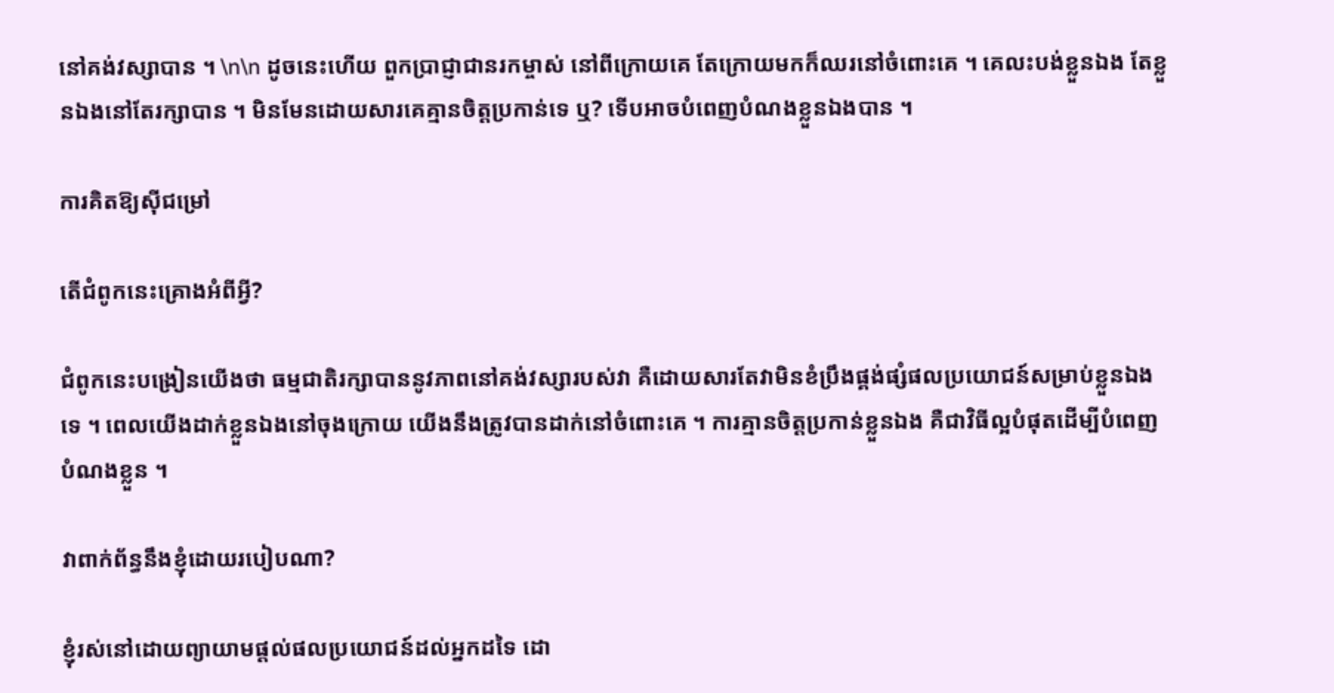នៅគង់វស្សាបាន ។ \n\n ដូចនេះហើយ ពួកប្រាជ្ញាជានរកម្ចាស់ នៅពីក្រោយគេ តែក្រោយមកក៏ឈរនៅចំពោះគេ ។ គេលះបង់ខ្លួនឯង តែខ្លួនឯងនៅតែរក្សាបាន ។ មិនមែនដោយសារគេគ្មានចិត្តប្រកាន់ទេ ឬ? ទើបអាចបំពេញបំណងខ្លួនឯងបាន ។

ការគិតឱ្យស៊ីជម្រៅ

តើជំពូកនេះគ្រោងអំពីអ្វី?

ជំពូកនេះបង្រៀនយើងថា ធម្មជាតិរក្សាបាននូវភាពនៅគង់វស្សារបស់វា គឺដោយសារតែវាមិនខំប្រឹងផ្គង់ផ្សំផលប្រយោជន៍សម្រាប់ខ្លួនឯងទេ ។ ពេលយើងដាក់ខ្លួនឯងនៅចុងក្រោយ យើងនឹងត្រូវបានដាក់នៅចំពោះគេ ។ ការគ្មានចិត្តប្រកាន់ខ្លួនឯង គឺជាវិធីល្អបំផុតដើម្បីបំពេញបំណងខ្លួន ។

វាពាក់ព័ន្ធនឹងខ្ញុំដោយរបៀបណា?

ខ្ញុំរស់នៅដោយព្យាយាមផ្តល់ផលប្រយោជន៍ដល់អ្នកដទៃ ដោ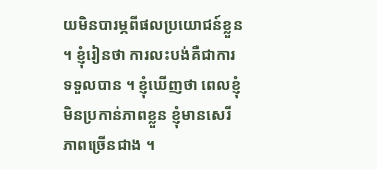យមិនបារម្ភពីផលប្រយោជន៍ខ្លួន ។ ខ្ញុំរៀនថា ការលះបង់គឺជាការទទួលបាន ។ ខ្ញុំឃើញថា ពេលខ្ញុំមិនប្រកាន់ភាពខ្លួន ខ្ញុំមានសេរីភាពច្រើនជាង ។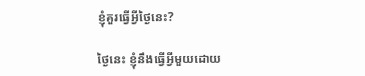ខ្ញុំគួរធ្វើអ្វីថ្ងៃនេះ?

ថ្ងៃនេះ ខ្ញុំនឹងធ្វើអ្វីមួយដោយ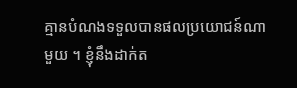គ្មានបំណងទទួលបានផលប្រយោជន៍ណាមួយ ។ ខ្ញុំនឹងដាក់ត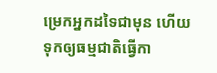ម្រេកអ្នកដទៃជាមុន ហើយទុកឲ្យធម្មជាតិធ្វើកា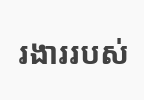រងាររបស់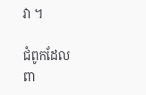វា ។

ជំពូកដែលពា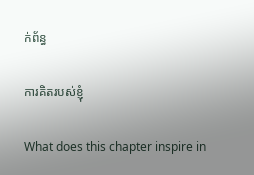ក់ព័ន្ធ

ការគិតរបស់ខ្ញុំ

What does this chapter inspire in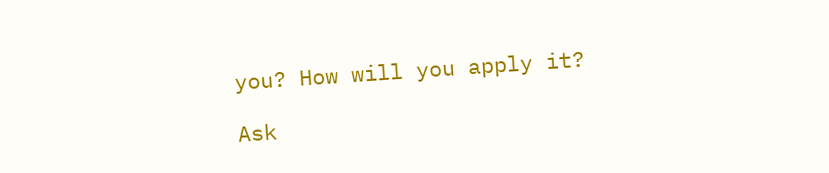you? How will you apply it?

Ask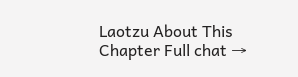Laotzu About This Chapter Full chat →